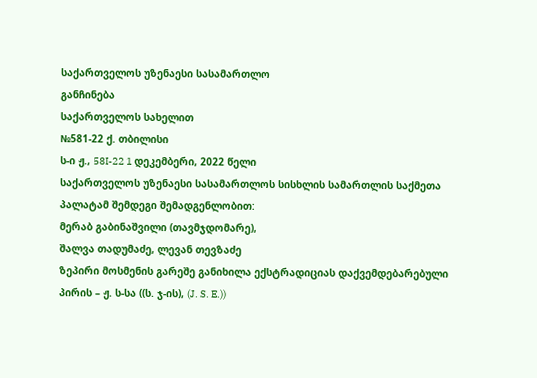საქართველოს უზენაესი სასამართლო
განჩინება
საქართველოს სახელით
№581-22 ქ. თბილისი
ს-ი ჟ., 58I-22 1 დეკემბერი, 2022 წელი
საქართველოს უზენაესი სასამართლოს სისხლის სამართლის საქმეთა პალატამ შემდეგი შემადგენლობით:
მერაბ გაბინაშვილი (თავმჯდომარე),
შალვა თადუმაძე, ლევან თევზაძე
ზეპირი მოსმენის გარეშე განიხილა ექსტრადიციას დაქვემდებარებული პირის – ჟ. ს-სა ((ს. ჯ-ის), (J. S. E.))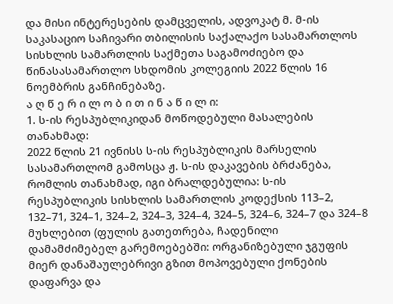და მისი ინტერესების დამცველის, ადვოკატ მ. მ-ის საკასაციო საჩივარი თბილისის საქალაქო სასამართლოს სისხლის სამართლის საქმეთა საგამოძიებო და წინასასამართლო სხდომის კოლეგიის 2022 წლის 16 ნოემბრის განჩინებაზე.
ა ღ წ ე რ ი ლ ო ბ ი თ ი ნ ა წ ი ლ ი:
1. ს-ის რესპუბლიკიდან მოწოდებული მასალების თანახმად:
2022 წლის 21 ივნისს ს-ის რესპუბლიკის მარსელის სასამართლომ გამოსცა ჟ. ს-ის დაკავების ბრძანება, რომლის თანახმად, იგი ბრალდებულია: ს-ის რესპუბლიკის სისხლის სამართლის კოდექსის 113–2, 132–71, 324–1, 324–2, 324–3, 324–4, 324–5, 324–6, 324–7 და 324–8 მუხლებით (ფულის გათეთრება, ჩადენილი დამამძიმებელ გარემოებებში: ორგანიზებული ჯგუფის მიერ დანაშაულებრივი გზით მოპოვებული ქონების დაფარვა და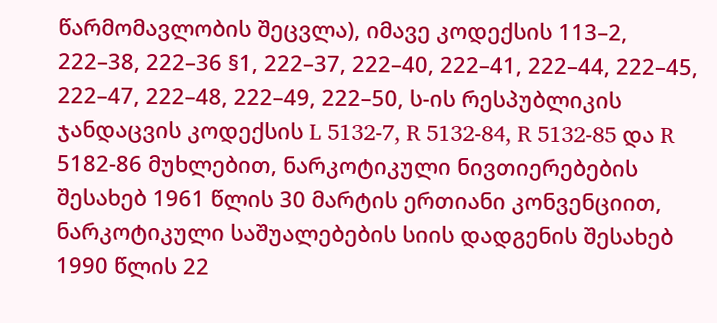წარმომავლობის შეცვლა), იმავე კოდექსის 113–2, 222–38, 222–36 §1, 222–37, 222–40, 222–41, 222–44, 222–45, 222–47, 222–48, 222–49, 222–50, ს-ის რესპუბლიკის ჯანდაცვის კოდექსის L 5132-7, R 5132-84, R 5132-85 და R 5182-86 მუხლებით, ნარკოტიკული ნივთიერებების შესახებ 1961 წლის 30 მარტის ერთიანი კონვენციით, ნარკოტიკული საშუალებების სიის დადგენის შესახებ 1990 წლის 22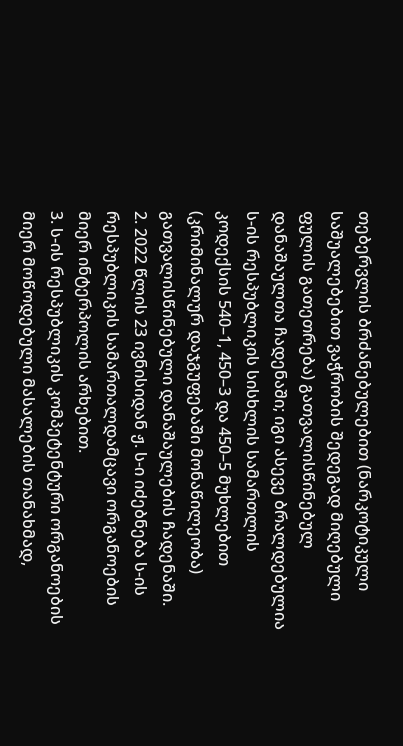თებერვლის ბრძანებულებით (ნარკოტიკული საშუალებებით ვაჭრობის შედეგად მიღებული ფულის გათეთრება) გათვალისწინებულ დანაშაულთა ჩადენაში; იგი ასევე ბრალდებულია ს-ის რესპუბლიკის სისხლის სამართლის კოდექსის 540–1, 450–3 და 450–5 მუხლებით (კრიმინალურ დაჯგუფებაში მონაწილეობა) გათვალისწინებული დანაშაულების ჩადენაში.
2. 2022 წლის 23 ივნისიდან ჟ. ს-ი იძებნება ს-ის რესპუბლიკის სამართალდამცავი ორგანოების მიერ ინტერპოლის არხებით.
3. ს-ის რესპუბლიკის კომპეტენტური ორგანოების მიერ მოწოდებული მასალების თანახმად,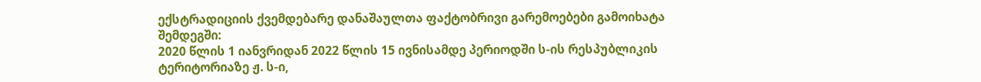ექსტრადიციის ქვემდებარე დანაშაულთა ფაქტობრივი გარემოებები გამოიხატა შემდეგში:
2020 წლის 1 იანვრიდან 2022 წლის 15 ივნისამდე პერიოდში ს-ის რესპუბლიკის ტერიტორიაზე ჟ. ს-ი,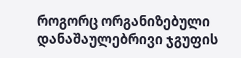როგორც ორგანიზებული დანაშაულებრივი ჯგუფის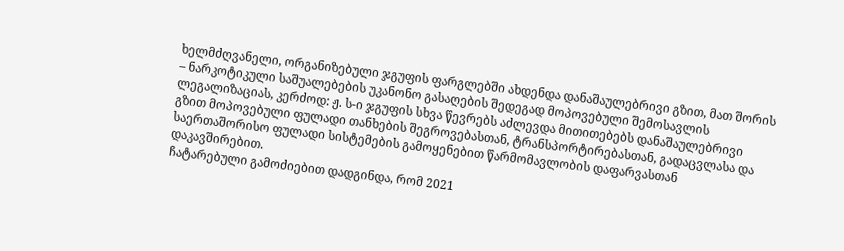ხელმძღვანელი, ორგანიზებული ჯგუფის ფარგლებში ახდენდა დანაშაულებრივი გზით, მათ შორის – ნარკოტიკული საშუალებების უკანონო გასაღების შედეგად მოპოვებული შემოსავლის ლეგალიზაციას, კერძოდ: ჟ. ს-ი ჯგუფის სხვა წევრებს აძლევდა მითითებებს დანაშაულებრივი გზით მოპოვებული ფულადი თანხების შეგროვებასთან, ტრანსპორტირებასთან, გადაცვლასა და საერთაშორისო ფულადი სისტემების გამოყენებით წარმომავლობის დაფარვასთან დაკავშირებით.
ჩატარებული გამოძიებით დადგინდა, რომ 2021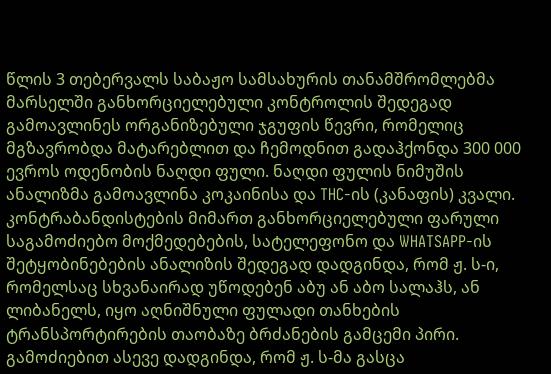წლის 3 თებერვალს საბაჟო სამსახურის თანამშრომლებმა მარსელში განხორციელებული კონტროლის შედეგად გამოავლინეს ორგანიზებული ჯგუფის წევრი, რომელიც მგზავრობდა მატარებლით და ჩემოდნით გადაჰქონდა 300 000 ევროს ოდენობის ნაღდი ფული. ნაღდი ფულის ნიმუშის ანალიზმა გამოავლინა კოკაინისა და THC-ის (კანაფის) კვალი.
კონტრაბანდისტების მიმართ განხორციელებული ფარული საგამოძიებო მოქმედებების, სატელეფონო და WHATSAPP-ის შეტყობინებების ანალიზის შედეგად დადგინდა, რომ ჟ. ს-ი, რომელსაც სხვანაირად უწოდებენ აბუ ან აბო სალაჰს, ან ლიბანელს, იყო აღნიშნული ფულადი თანხების ტრანსპორტირების თაობაზე ბრძანების გამცემი პირი. გამოძიებით ასევე დადგინდა, რომ ჟ. ს-მა გასცა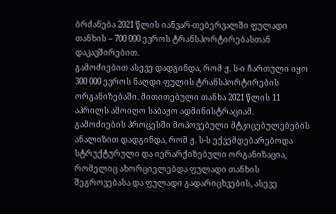ბრძანება 2021 წლის იანვარ-თებერვალში ფულადი თანხის – 700 000 ევროს ტრანსპორტირებასთან დაკავშირებით.
გამოძიებით ასევე დადგინდა, რომ ჟ. ს-ი ჩართული იყო 300 000 ევროს ნაღდი ფულის ტრანსპორტირების ორგანიზებაში. მითითებული თანხა 2021 წლის 11 აპრილს ამოიღო საბაჟო ადმინისტრაციამ.
გამოძიების პროცესში მოპოვებული მტკიცებულებების ანალიზით დადგინდა, რომ ჟ. ს-ს ექვემდებარებოდა სტრუქტურული და იერარქიზებული ორგანიზაცია, რომელიც ახორციელებდა ფულადი თანხის შეგროვებასა და ფულადი გადარიცხვების, ასევე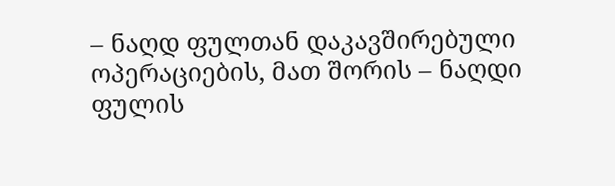– ნაღდ ფულთან დაკავშირებული ოპერაციების, მათ შორის – ნაღდი ფულის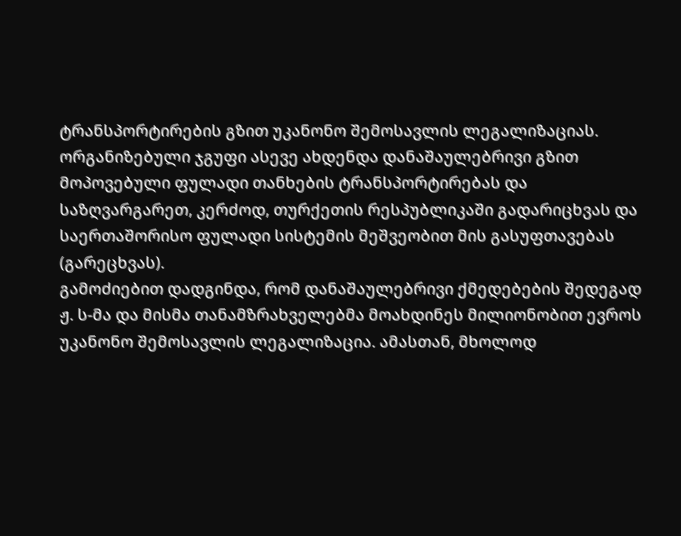ტრანსპორტირების გზით უკანონო შემოსავლის ლეგალიზაციას. ორგანიზებული ჯგუფი ასევე ახდენდა დანაშაულებრივი გზით მოპოვებული ფულადი თანხების ტრანსპორტირებას და საზღვარგარეთ, კერძოდ, თურქეთის რესპუბლიკაში გადარიცხვას და საერთაშორისო ფულადი სისტემის მეშვეობით მის გასუფთავებას (გარეცხვას).
გამოძიებით დადგინდა, რომ დანაშაულებრივი ქმედებების შედეგად ჟ. ს-მა და მისმა თანამზრახველებმა მოახდინეს მილიონობით ევროს უკანონო შემოსავლის ლეგალიზაცია. ამასთან, მხოლოდ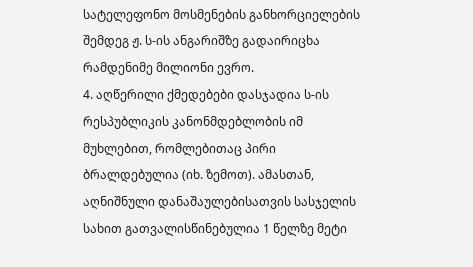სატელეფონო მოსმენების განხორციელების შემდეგ ჟ. ს-ის ანგარიშზე გადაირიცხა რამდენიმე მილიონი ევრო.
4. აღწერილი ქმედებები დასჯადია ს-ის რესპუბლიკის კანონმდებლობის იმ მუხლებით, რომლებითაც პირი ბრალდებულია (იხ. ზემოთ). ამასთან, აღნიშნული დანაშაულებისათვის სასჯელის სახით გათვალისწინებულია 1 წელზე მეტი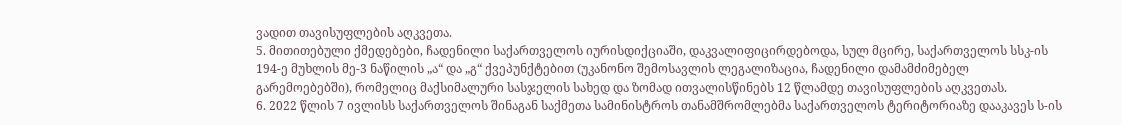ვადით თავისუფლების აღკვეთა.
5. მითითებული ქმედებები, ჩადენილი საქართველოს იურისდიქციაში, დაკვალიფიცირდებოდა, სულ მცირე, საქართველოს სსკ-ის 194-ე მუხლის მე-3 ნაწილის „ა“ და „გ“ ქვეპუნქტებით (უკანონო შემოსავლის ლეგალიზაცია, ჩადენილი დამამძიმებელ გარემოებებში), რომელიც მაქსიმალური სასჯელის სახედ და ზომად ითვალისწინებს 12 წლამდე თავისუფლების აღკვეთას.
6. 2022 წლის 7 ივლისს საქართველოს შინაგან საქმეთა სამინისტროს თანამშრომლებმა საქართველოს ტერიტორიაზე დააკავეს ს-ის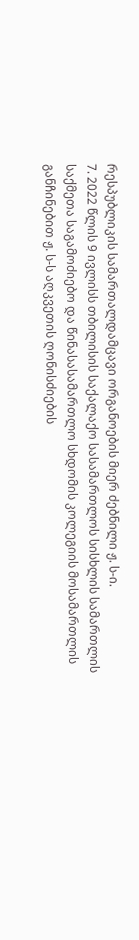რესპუბლიკის სამართალდამცავი ორგანოების მიერ ძებნილი ჟ. ს-ი.
7. 2022 წლის 9 ივლისს თბილისის საქალაქო სასამართლოს სისხლის სამართლის საქმეთა საგამოძიებო და წინასასამართლო სხდომის კოლეგიის მოსამართლის განჩინებით ჟ. ს-ს აღკვეთის ღონისძიების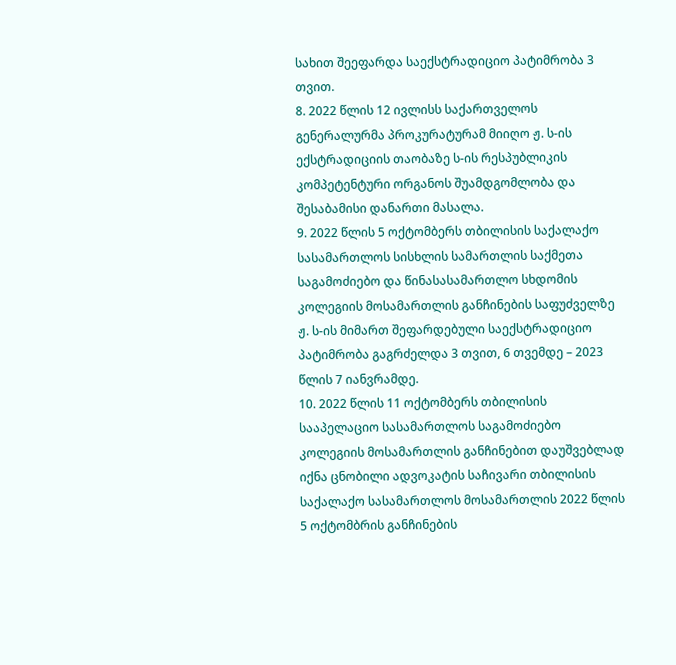სახით შეეფარდა საექსტრადიციო პატიმრობა 3 თვით.
8. 2022 წლის 12 ივლისს საქართველოს გენერალურმა პროკურატურამ მიიღო ჟ. ს-ის ექსტრადიციის თაობაზე ს-ის რესპუბლიკის კომპეტენტური ორგანოს შუამდგომლობა და შესაბამისი დანართი მასალა.
9. 2022 წლის 5 ოქტომბერს თბილისის საქალაქო სასამართლოს სისხლის სამართლის საქმეთა საგამოძიებო და წინასასამართლო სხდომის კოლეგიის მოსამართლის განჩინების საფუძველზე ჟ. ს-ის მიმართ შეფარდებული საექსტრადიციო პატიმრობა გაგრძელდა 3 თვით, 6 თვემდე – 2023 წლის 7 იანვრამდე.
10. 2022 წლის 11 ოქტომბერს თბილისის სააპელაციო სასამართლოს საგამოძიებო კოლეგიის მოსამართლის განჩინებით დაუშვებლად იქნა ცნობილი ადვოკატის საჩივარი თბილისის საქალაქო სასამართლოს მოსამართლის 2022 წლის 5 ოქტომბრის განჩინების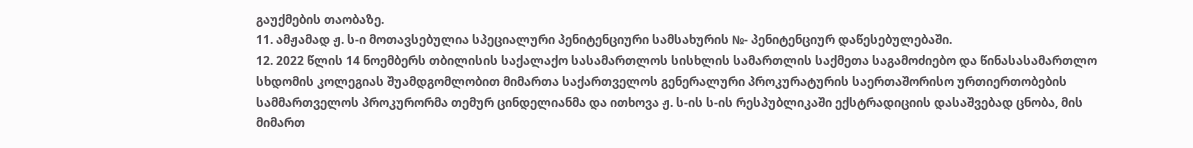გაუქმების თაობაზე.
11. ამჟამად ჟ. ს-ი მოთავსებულია სპეციალური პენიტენციური სამსახურის №- პენიტენციურ დაწესებულებაში.
12. 2022 წლის 14 ნოემბერს თბილისის საქალაქო სასამართლოს სისხლის სამართლის საქმეთა საგამოძიებო და წინასასამართლო სხდომის კოლეგიას შუამდგომლობით მიმართა საქართველოს გენერალური პროკურატურის საერთაშორისო ურთიერთობების სამმართველოს პროკურორმა თემურ ცინდელიანმა და ითხოვა ჟ. ს-ის ს-ის რესპუბლიკაში ექსტრადიციის დასაშვებად ცნობა, მის მიმართ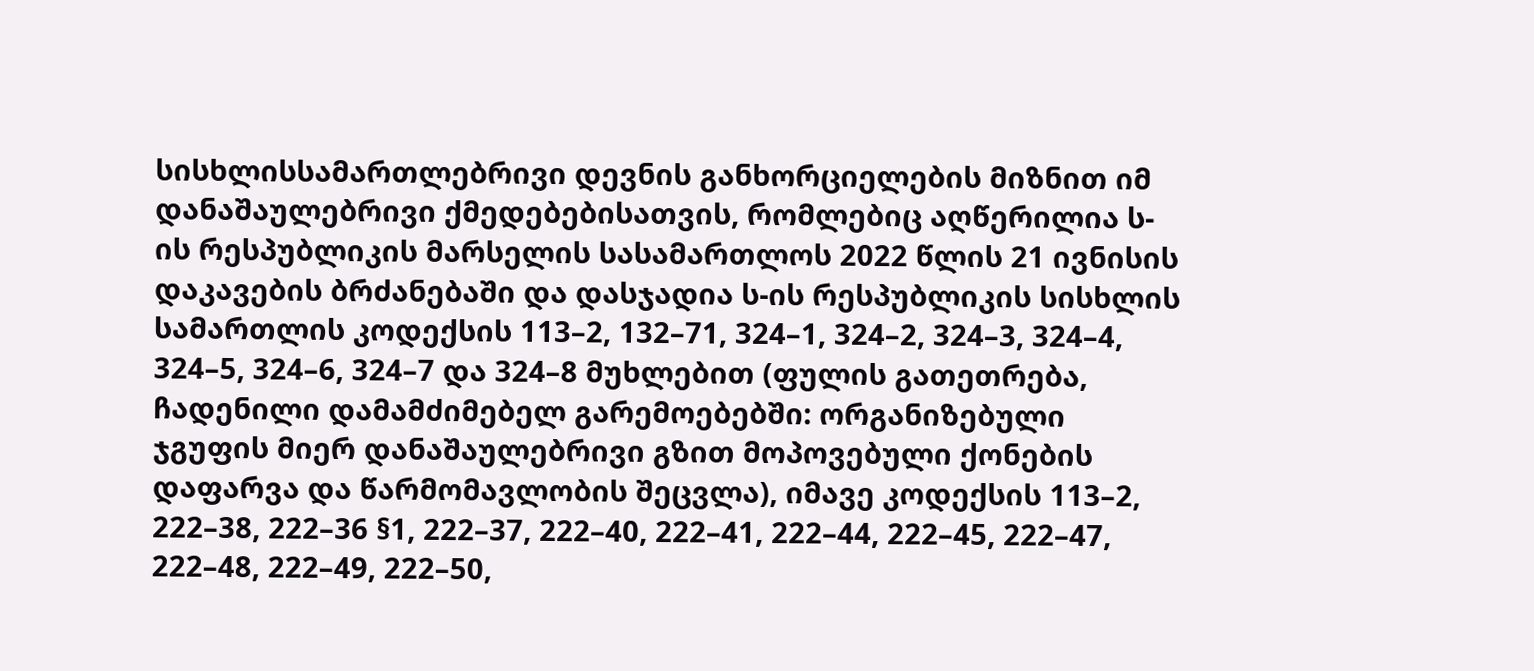სისხლისსამართლებრივი დევნის განხორციელების მიზნით იმ დანაშაულებრივი ქმედებებისათვის, რომლებიც აღწერილია ს-ის რესპუბლიკის მარსელის სასამართლოს 2022 წლის 21 ივნისის დაკავების ბრძანებაში და დასჯადია ს-ის რესპუბლიკის სისხლის სამართლის კოდექსის 113–2, 132–71, 324–1, 324–2, 324–3, 324–4, 324–5, 324–6, 324–7 და 324–8 მუხლებით (ფულის გათეთრება, ჩადენილი დამამძიმებელ გარემოებებში: ორგანიზებული ჯგუფის მიერ დანაშაულებრივი გზით მოპოვებული ქონების დაფარვა და წარმომავლობის შეცვლა), იმავე კოდექსის 113–2, 222–38, 222–36 §1, 222–37, 222–40, 222–41, 222–44, 222–45, 222–47, 222–48, 222–49, 222–50,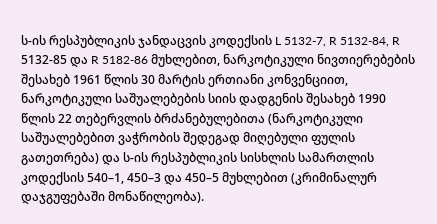ს-ის რესპუბლიკის ჯანდაცვის კოდექსის L 5132-7, R 5132-84, R 5132-85 და R 5182-86 მუხლებით, ნარკოტიკული ნივთიერებების შესახებ 1961 წლის 30 მარტის ერთიანი კონვენციით, ნარკოტიკული საშუალებების სიის დადგენის შესახებ 1990 წლის 22 თებერვლის ბრძანებულებითა (ნარკოტიკული საშუალებებით ვაჭრობის შედეგად მიღებული ფულის გათეთრება) და ს-ის რესპუბლიკის სისხლის სამართლის კოდექსის 540–1, 450–3 და 450–5 მუხლებით (კრიმინალურ დაჯგუფებაში მონაწილეობა).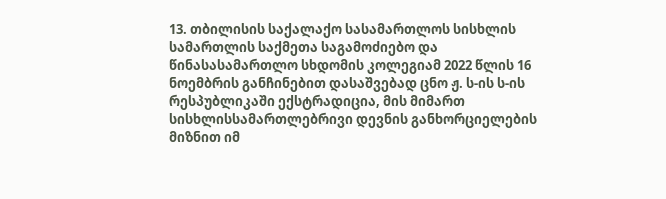13. თბილისის საქალაქო სასამართლოს სისხლის სამართლის საქმეთა საგამოძიებო და წინასასამართლო სხდომის კოლეგიამ 2022 წლის 16 ნოემბრის განჩინებით დასაშვებად ცნო ჟ. ს-ის ს-ის რესპუბლიკაში ექსტრადიცია, მის მიმართ სისხლისსამართლებრივი დევნის განხორციელების მიზნით იმ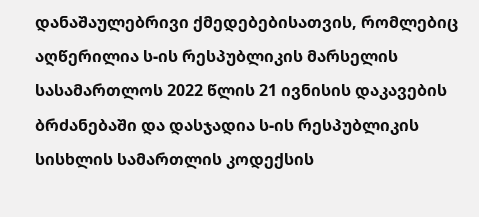დანაშაულებრივი ქმედებებისათვის, რომლებიც აღწერილია ს-ის რესპუბლიკის მარსელის სასამართლოს 2022 წლის 21 ივნისის დაკავების ბრძანებაში და დასჯადია ს-ის რესპუბლიკის სისხლის სამართლის კოდექსის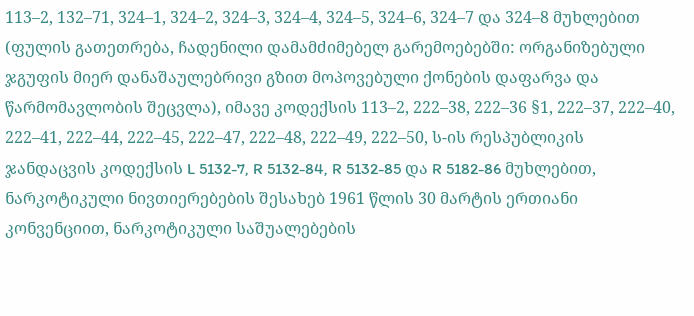113–2, 132–71, 324–1, 324–2, 324–3, 324–4, 324–5, 324–6, 324–7 და 324–8 მუხლებით (ფულის გათეთრება, ჩადენილი დამამძიმებელ გარემოებებში: ორგანიზებული ჯგუფის მიერ დანაშაულებრივი გზით მოპოვებული ქონების დაფარვა და წარმომავლობის შეცვლა), იმავე კოდექსის 113–2, 222–38, 222–36 §1, 222–37, 222–40, 222–41, 222–44, 222–45, 222–47, 222–48, 222–49, 222–50, ს-ის რესპუბლიკის ჯანდაცვის კოდექსის L 5132-7, R 5132-84, R 5132-85 და R 5182-86 მუხლებით, ნარკოტიკული ნივთიერებების შესახებ 1961 წლის 30 მარტის ერთიანი კონვენციით, ნარკოტიკული საშუალებების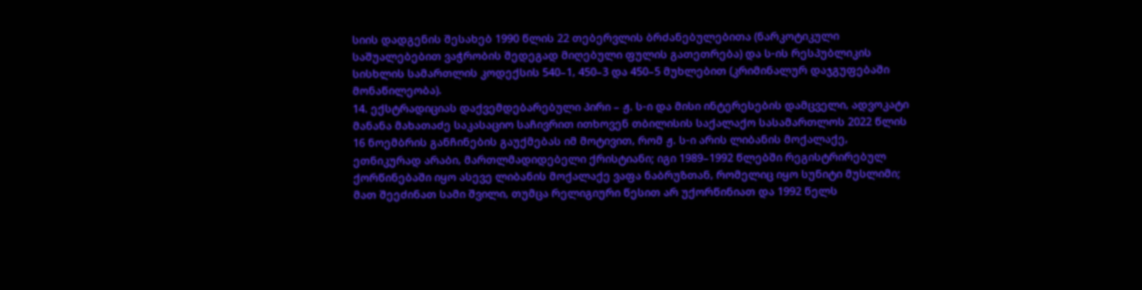სიის დადგენის შესახებ 1990 წლის 22 თებერვლის ბრძანებულებითა (ნარკოტიკული საშუალებებით ვაჭრობის შედეგად მიღებული ფულის გათეთრება) და ს-ის რესპუბლიკის სისხლის სამართლის კოდექსის 540–1, 450–3 და 450–5 მუხლებით (კრიმინალურ დაჯგუფებაში მონაწილეობა).
14. ექსტრადიციას დაქვემდებარებული პირი – ჟ. ს-ი და მისი ინტერესების დამცველი, ადვოკატი მანანა მახათაძე საკასაციო საჩივრით ითხოვენ თბილისის საქალაქო სასამართლოს 2022 წლის 16 ნოემბრის განჩინების გაუქმებას იმ მოტივით, რომ ჟ. ს-ი არის ლიბანის მოქალაქე, ეთნიკურად არაბი, მართლმადიდებელი ქრისტიანი; იგი 1989–1992 წლებში რეგისტრირებულ ქორწინებაში იყო ასევე ლიბანის მოქალაქე ვაფა ნაბრუზთან, რომელიც იყო სუნიტი მუსლიმი; მათ შეეძინათ სამი შვილი, თუმცა რელიგიური წესით არ უქორწინიათ და 1992 წელს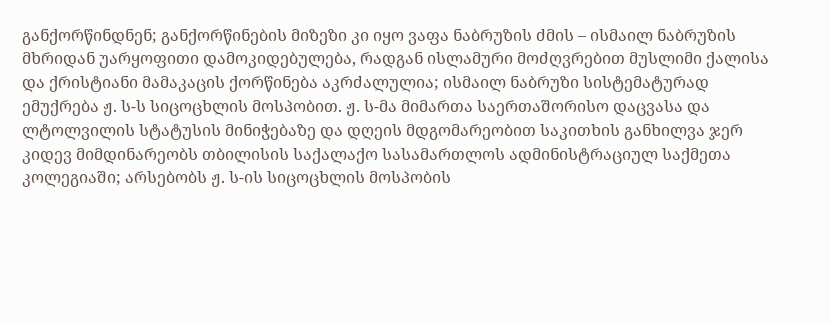განქორწინდნენ; განქორწინების მიზეზი კი იყო ვაფა ნაბრუზის ძმის – ისმაილ ნაბრუზის მხრიდან უარყოფითი დამოკიდებულება, რადგან ისლამური მოძღვრებით მუსლიმი ქალისა და ქრისტიანი მამაკაცის ქორწინება აკრძალულია; ისმაილ ნაბრუზი სისტემატურად ემუქრება ჟ. ს-ს სიცოცხლის მოსპობით. ჟ. ს-მა მიმართა საერთაშორისო დაცვასა და ლტოლვილის სტატუსის მინიჭებაზე და დღეის მდგომარეობით საკითხის განხილვა ჯერ კიდევ მიმდინარეობს თბილისის საქალაქო სასამართლოს ადმინისტრაციულ საქმეთა კოლეგიაში; არსებობს ჟ. ს-ის სიცოცხლის მოსპობის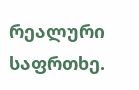რეალური საფრთხე.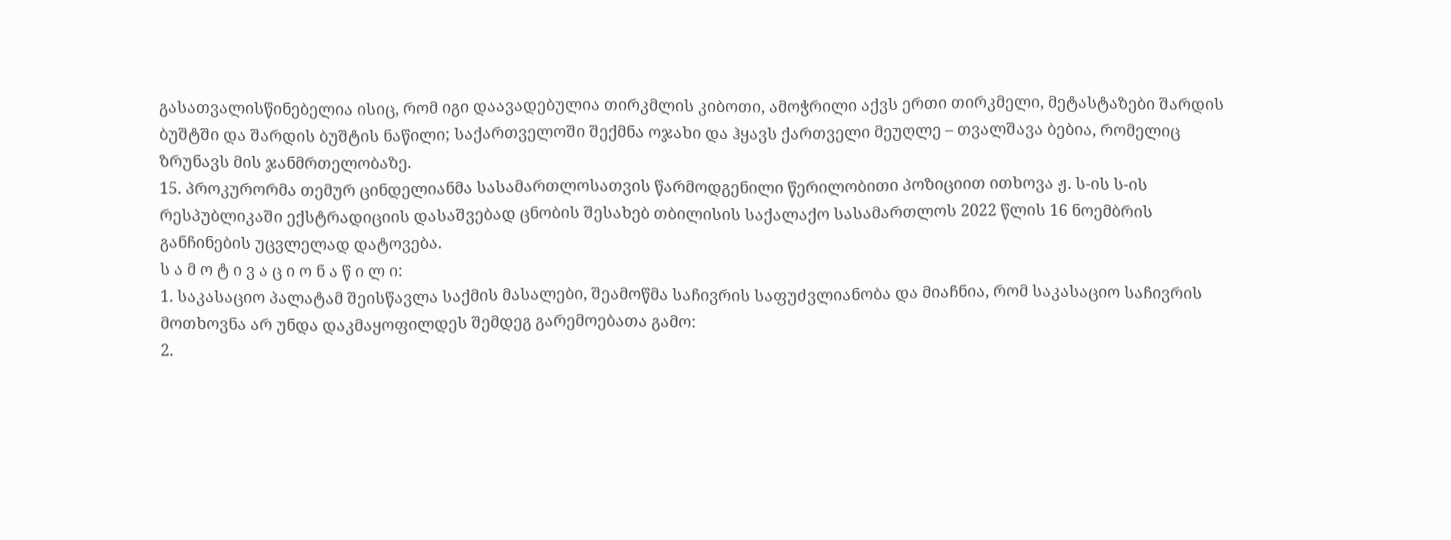გასათვალისწინებელია ისიც, რომ იგი დაავადებულია თირკმლის კიბოთი, ამოჭრილი აქვს ერთი თირკმელი, მეტასტაზები შარდის ბუშტში და შარდის ბუშტის ნაწილი; საქართველოში შექმნა ოჯახი და ჰყავს ქართველი მეუღლე – თვალშავა ბებია, რომელიც ზრუნავს მის ჯანმრთელობაზე.
15. პროკურორმა თემურ ცინდელიანმა სასამართლოსათვის წარმოდგენილი წერილობითი პოზიციით ითხოვა ჟ. ს-ის ს-ის რესპუბლიკაში ექსტრადიციის დასაშვებად ცნობის შესახებ თბილისის საქალაქო სასამართლოს 2022 წლის 16 ნოემბრის განჩინების უცვლელად დატოვება.
ს ა მ ო ტ ი ვ ა ც ი ო ნ ა წ ი ლ ი:
1. საკასაციო პალატამ შეისწავლა საქმის მასალები, შეამოწმა საჩივრის საფუძვლიანობა და მიაჩნია, რომ საკასაციო საჩივრის მოთხოვნა არ უნდა დაკმაყოფილდეს შემდეგ გარემოებათა გამო:
2.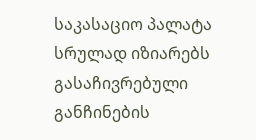საკასაციო პალატა სრულად იზიარებს გასაჩივრებული განჩინების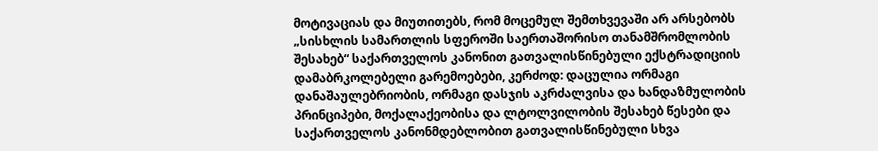მოტივაციას და მიუთითებს, რომ მოცემულ შემთხვევაში არ არსებობს „სისხლის სამართლის სფეროში საერთაშორისო თანამშრომლობის შესახებ“ საქართველოს კანონით გათვალისწინებული ექსტრადიციის დამაბრკოლებელი გარემოებები, კერძოდ: დაცულია ორმაგი დანაშაულებრიობის, ორმაგი დასჯის აკრძალვისა და ხანდაზმულობის პრინციპები, მოქალაქეობისა და ლტოლვილობის შესახებ წესები და საქართველოს კანონმდებლობით გათვალისწინებული სხვა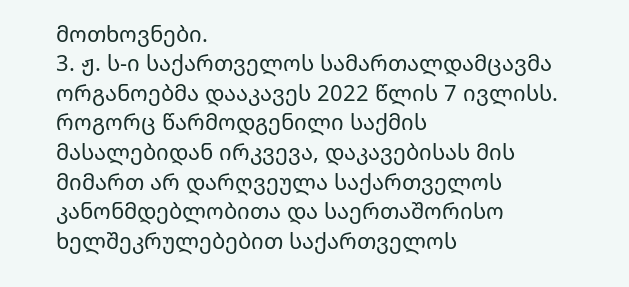მოთხოვნები.
3. ჟ. ს-ი საქართველოს სამართალდამცავმა ორგანოებმა დააკავეს 2022 წლის 7 ივლისს. როგორც წარმოდგენილი საქმის მასალებიდან ირკვევა, დაკავებისას მის მიმართ არ დარღვეულა საქართველოს კანონმდებლობითა და საერთაშორისო ხელშეკრულებებით საქართველოს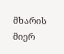მხარის მიერ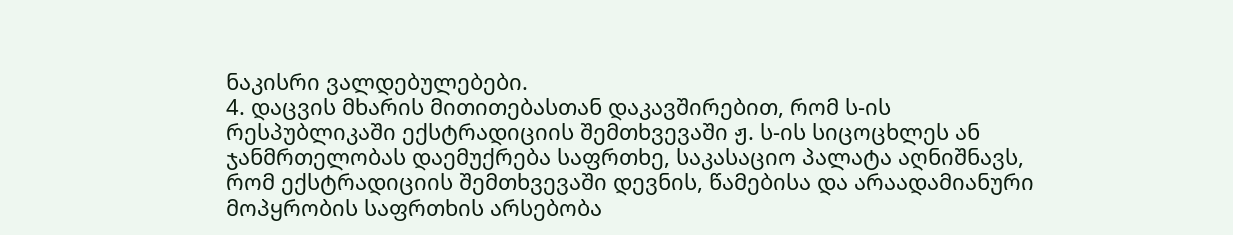ნაკისრი ვალდებულებები.
4. დაცვის მხარის მითითებასთან დაკავშირებით, რომ ს-ის რესპუბლიკაში ექსტრადიციის შემთხვევაში ჟ. ს-ის სიცოცხლეს ან ჯანმრთელობას დაემუქრება საფრთხე, საკასაციო პალატა აღნიშნავს, რომ ექსტრადიციის შემთხვევაში დევნის, წამებისა და არაადამიანური მოპყრობის საფრთხის არსებობა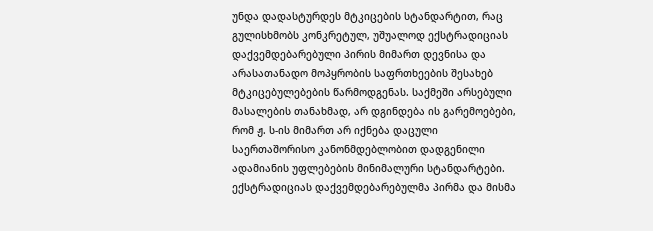უნდა დადასტურდეს მტკიცების სტანდარტით, რაც გულისხმობს კონკრეტულ, უშუალოდ ექსტრადიციას დაქვემდებარებული პირის მიმართ დევნისა და არასათანადო მოპყრობის საფრთხეების შესახებ მტკიცებულებების წარმოდგენას. საქმეში არსებული მასალების თანახმად, არ დგინდება ის გარემოებები, რომ ჟ. ს-ის მიმართ არ იქნება დაცული საერთაშორისო კანონმდებლობით დადგენილი ადამიანის უფლებების მინიმალური სტანდარტები. ექსტრადიციას დაქვემდებარებულმა პირმა და მისმა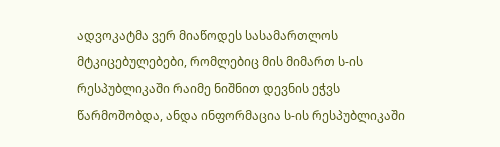ადვოკატმა ვერ მიაწოდეს სასამართლოს მტკიცებულებები, რომლებიც მის მიმართ ს-ის რესპუბლიკაში რაიმე ნიშნით დევნის ეჭვს წარმოშობდა, ანდა ინფორმაცია ს-ის რესპუბლიკაში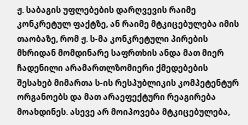ჟ. საბაგის უფლებების დარღვევის რაიმე კონკრეტულ ფაქტზე, ან რაიმე მტკიცებულება იმის თაობაზე, რომ ჟ. ს-მა კონკრეტული პირების მხრიდან მომდინარე საფრთხის ანდა მათ მიერ ჩადენილი არამართლზომიერი ქმედებების შესახებ მიმართა ს-ის რესპუბლიკის კომპეტენტურ ორგანოებს და მათ არაეფექტური რეაგირება მოახდინეს. ასევე არ მოიპოვება მტკიცებულება,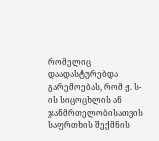რომელიც დაადასტურებდა გარემოებას, რომ ჟ. ს-ის სიცოცხლის ან ჯანმრთელობისათვის საფრთხის შექმნის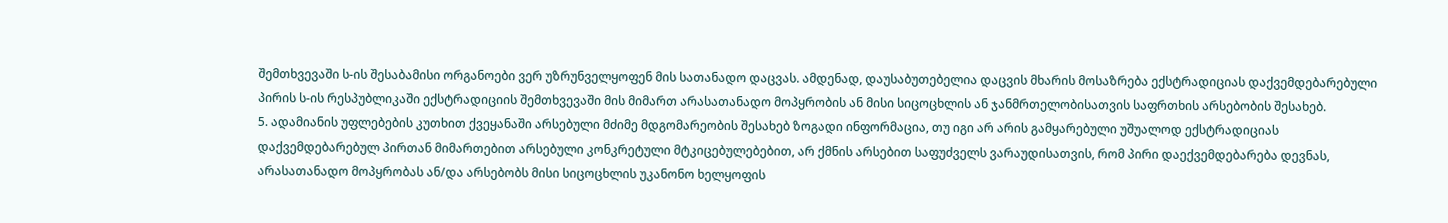შემთხვევაში ს-ის შესაბამისი ორგანოები ვერ უზრუნველყოფენ მის სათანადო დაცვას. ამდენად, დაუსაბუთებელია დაცვის მხარის მოსაზრება ექსტრადიციას დაქვემდებარებული პირის ს-ის რესპუბლიკაში ექსტრადიციის შემთხვევაში მის მიმართ არასათანადო მოპყრობის ან მისი სიცოცხლის ან ჯანმრთელობისათვის საფრთხის არსებობის შესახებ.
5. ადამიანის უფლებების კუთხით ქვეყანაში არსებული მძიმე მდგომარეობის შესახებ ზოგადი ინფორმაცია, თუ იგი არ არის გამყარებული უშუალოდ ექსტრადიციას დაქვემდებარებულ პირთან მიმართებით არსებული კონკრეტული მტკიცებულებებით, არ ქმნის არსებით საფუძველს ვარაუდისათვის, რომ პირი დაექვემდებარება დევნას, არასათანადო მოპყრობას ან/და არსებობს მისი სიცოცხლის უკანონო ხელყოფის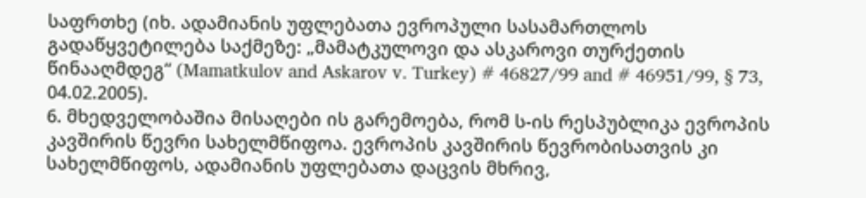საფრთხე (იხ. ადამიანის უფლებათა ევროპული სასამართლოს გადაწყვეტილება საქმეზე: „მამატკულოვი და ასკაროვი თურქეთის წინააღმდეგ“ (Mamatkulov and Askarov v. Turkey) # 46827/99 and # 46951/99, § 73, 04.02.2005).
6. მხედველობაშია მისაღები ის გარემოება, რომ ს-ის რესპუბლიკა ევროპის კავშირის წევრი სახელმწიფოა. ევროპის კავშირის წევრობისათვის კი სახელმწიფოს, ადამიანის უფლებათა დაცვის მხრივ,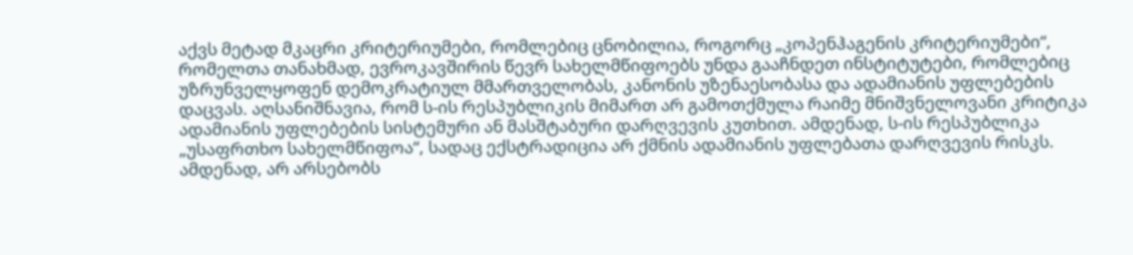აქვს მეტად მკაცრი კრიტერიუმები, რომლებიც ცნობილია, როგორც „კოპენჰაგენის კრიტერიუმები“, რომელთა თანახმად, ევროკავშირის წევრ სახელმწიფოებს უნდა გააჩნდეთ ინსტიტუტები, რომლებიც უზრუნველყოფენ დემოკრატიულ მმართველობას, კანონის უზენაესობასა და ადამიანის უფლებების დაცვას. აღსანიშნავია, რომ ს-ის რესპუბლიკის მიმართ არ გამოთქმულა რაიმე მნიშვნელოვანი კრიტიკა ადამიანის უფლებების სისტემური ან მასშტაბური დარღვევის კუთხით. ამდენად, ს-ის რესპუბლიკა „უსაფრთხო სახელმწიფოა“, სადაც ექსტრადიცია არ ქმნის ადამიანის უფლებათა დარღვევის რისკს. ამდენად, არ არსებობს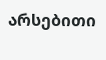არსებითი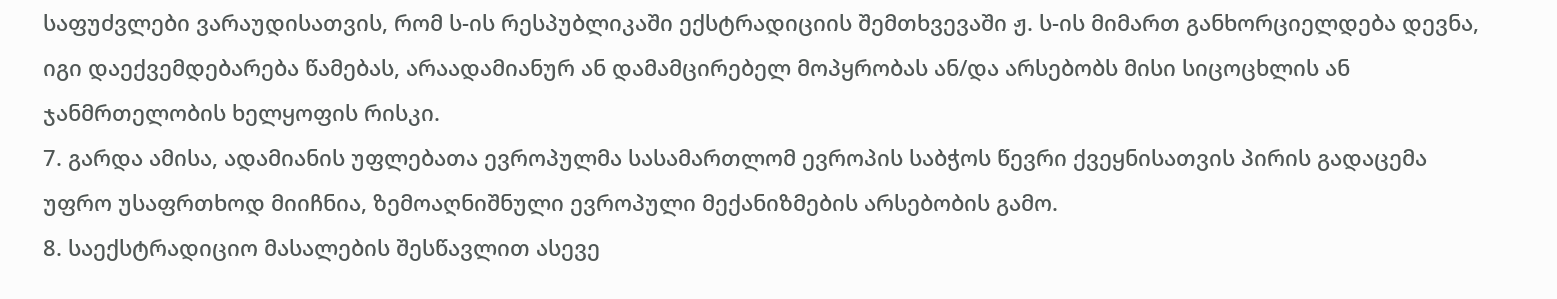საფუძვლები ვარაუდისათვის, რომ ს-ის რესპუბლიკაში ექსტრადიციის შემთხვევაში ჟ. ს-ის მიმართ განხორციელდება დევნა, იგი დაექვემდებარება წამებას, არაადამიანურ ან დამამცირებელ მოპყრობას ან/და არსებობს მისი სიცოცხლის ან ჯანმრთელობის ხელყოფის რისკი.
7. გარდა ამისა, ადამიანის უფლებათა ევროპულმა სასამართლომ ევროპის საბჭოს წევრი ქვეყნისათვის პირის გადაცემა უფრო უსაფრთხოდ მიიჩნია, ზემოაღნიშნული ევროპული მექანიზმების არსებობის გამო.
8. საექსტრადიციო მასალების შესწავლით ასევე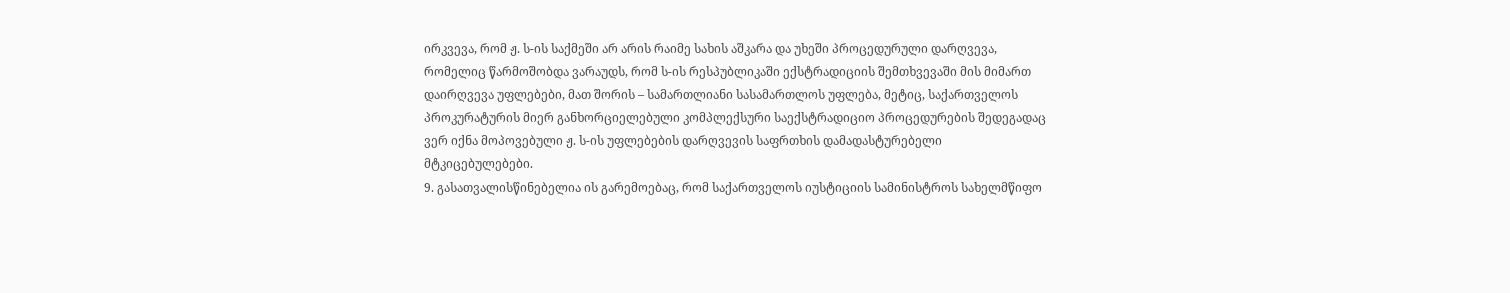ირკვევა, რომ ჟ. ს-ის საქმეში არ არის რაიმე სახის აშკარა და უხეში პროცედურული დარღვევა, რომელიც წარმოშობდა ვარაუდს, რომ ს-ის რესპუბლიკაში ექსტრადიციის შემთხვევაში მის მიმართ დაირღვევა უფლებები, მათ შორის – სამართლიანი სასამართლოს უფლება, მეტიც, საქართველოს პროკურატურის მიერ განხორციელებული კომპლექსური საექსტრადიციო პროცედურების შედეგადაც ვერ იქნა მოპოვებული ჟ. ს-ის უფლებების დარღვევის საფრთხის დამადასტურებელი მტკიცებულებები.
9. გასათვალისწინებელია ის გარემოებაც, რომ საქართველოს იუსტიციის სამინისტროს სახელმწიფო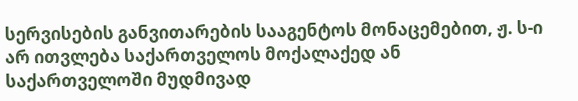სერვისების განვითარების სააგენტოს მონაცემებით, ჟ. ს-ი არ ითვლება საქართველოს მოქალაქედ ან საქართველოში მუდმივად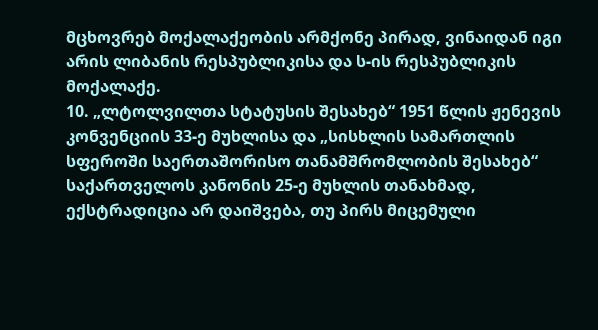მცხოვრებ მოქალაქეობის არმქონე პირად, ვინაიდან იგი არის ლიბანის რესპუბლიკისა და ს-ის რესპუბლიკის მოქალაქე.
10. „ლტოლვილთა სტატუსის შესახებ“ 1951 წლის ჟენევის კონვენციის 33-ე მუხლისა და „სისხლის სამართლის სფეროში საერთაშორისო თანამშრომლობის შესახებ“ საქართველოს კანონის 25-ე მუხლის თანახმად, ექსტრადიცია არ დაიშვება, თუ პირს მიცემული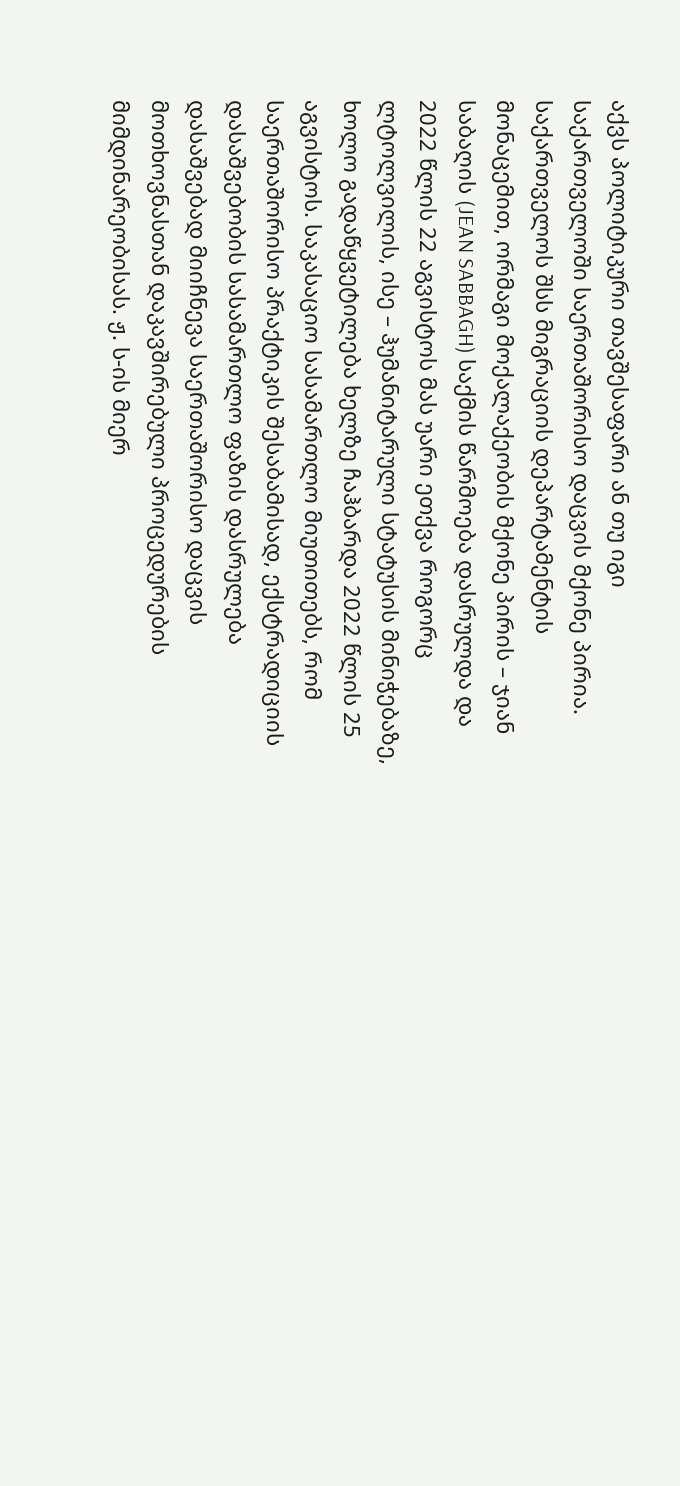აქვს პოლიტიკური თავშესაფარი ან თუ იგი საქართველოში საერთაშორისო დაცვის მქონე პირია. საქართველოს შსს მიგრაციის დეპარტამენტის მონაცემით, ორმაგი მოქალაქეობის მქონე პირის – ჯიან საბაღის (JEAN SABBAGH) საქმის წარმოება დასრულდა და 2022 წლის 22 აგვისტოს მას უარი ეთქვა როგორც ლტოლვილის, ისე – ჰუმანიტარული სტატუსის მინიჭებაზე, ხოლო გადაწყვეტილება ხელზე ჩაჰბარდა 2022 წლის 25 აგვისტოს. საკასაციო სასამართლო მიუთითებს, რომ საერთაშორისო პრაქტიკის შესაბამისად, ექსტრადიციის დასაშვებობის სასამართლო ფაზის დასრულება დასაშვებად მიიჩნევა საერთაშორისო დაცვის მოთხოვნასთან დაკავშირებული პროცედურების მიმდინარეობისას. ჟ. ს-ის მიერ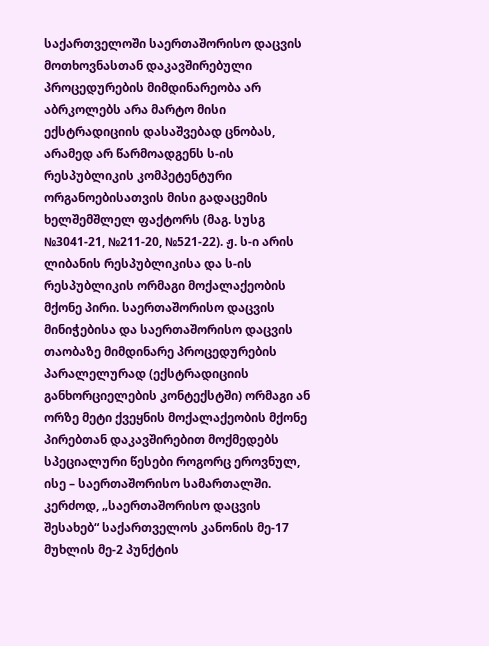საქართველოში საერთაშორისო დაცვის მოთხოვნასთან დაკავშირებული პროცედურების მიმდინარეობა არ აბრკოლებს არა მარტო მისი ექსტრადიციის დასაშვებად ცნობას, არამედ არ წარმოადგენს ს-ის რესპუბლიკის კომპეტენტური ორგანოებისათვის მისი გადაცემის ხელშემშლელ ფაქტორს (მაგ. სუსგ №3041-21, №211-20, №521-22). ჟ. ს-ი არის ლიბანის რესპუბლიკისა და ს-ის რესპუბლიკის ორმაგი მოქალაქეობის მქონე პირი. საერთაშორისო დაცვის მინიჭებისა და საერთაშორისო დაცვის თაობაზე მიმდინარე პროცედურების პარალელურად (ექსტრადიციის განხორციელების კონტექსტში) ორმაგი ან ორზე მეტი ქვეყნის მოქალაქეობის მქონე პირებთან დაკავშირებით მოქმედებს სპეციალური წესები როგორც ეროვნულ, ისე – საერთაშორისო სამართალში. კერძოდ, „საერთაშორისო დაცვის შესახებ“ საქართველოს კანონის მე-17 მუხლის მე-2 პუნქტის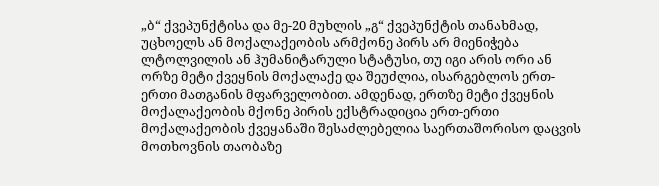„ბ“ ქვეპუნქტისა და მე-20 მუხლის „გ“ ქვეპუნქტის თანახმად, უცხოელს ან მოქალაქეობის არმქონე პირს არ მიენიჭება ლტოლვილის ან ჰუმანიტარული სტატუსი, თუ იგი არის ორი ან ორზე მეტი ქვეყნის მოქალაქე და შეუძლია, ისარგებლოს ერთ-ერთი მათგანის მფარველობით. ამდენად, ერთზე მეტი ქვეყნის მოქალაქეობის მქონე პირის ექსტრადიცია ერთ-ერთი მოქალაქეობის ქვეყანაში შესაძლებელია საერთაშორისო დაცვის მოთხოვნის თაობაზე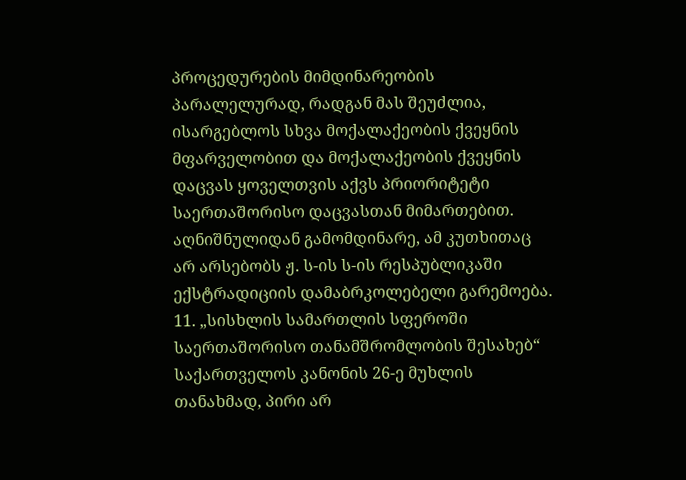პროცედურების მიმდინარეობის პარალელურად, რადგან მას შეუძლია, ისარგებლოს სხვა მოქალაქეობის ქვეყნის მფარველობით და მოქალაქეობის ქვეყნის დაცვას ყოველთვის აქვს პრიორიტეტი საერთაშორისო დაცვასთან მიმართებით. აღნიშნულიდან გამომდინარე, ამ კუთხითაც არ არსებობს ჟ. ს-ის ს-ის რესპუბლიკაში ექსტრადიციის დამაბრკოლებელი გარემოება.
11. „სისხლის სამართლის სფეროში საერთაშორისო თანამშრომლობის შესახებ“ საქართველოს კანონის 26-ე მუხლის თანახმად, პირი არ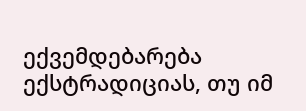ექვემდებარება ექსტრადიციას, თუ იმ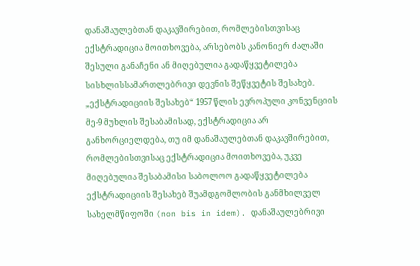დანაშაულებთან დაკავშირებით, რომლებისთვისაც ექსტრადიცია მოითხოვება, არსებობს კანონიერ ძალაში შესული განაჩენი ან მიღებულია გადაწყვეტილება სისხლისსამართლებრივი დევნის შეწყვეტის შესახებ. „ექსტრადიციის შესახებ“ 1957 წლის ევროპული კონვენციის მე-9 მუხლის შესაბამისად, ექსტრადიცია არ განხორციელდება, თუ იმ დანაშაულებთან დაკავშირებით, რომლებისთვისაც ექსტრადიცია მოითხოვება, უკვე მიღებულია შესაბამისი საბოლოო გადაწყვეტილება ექსტრადიციის შესახებ შუამდგომლობის განმხილველ სახელმწიფოში (non bis in idem). დანაშაულებრივი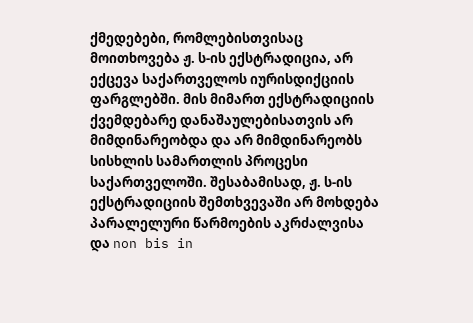ქმედებები, რომლებისთვისაც მოითხოვება ჟ. ს-ის ექსტრადიცია, არ ექცევა საქართველოს იურისდიქციის ფარგლებში. მის მიმართ ექსტრადიციის ქვემდებარე დანაშაულებისათვის არ მიმდინარეობდა და არ მიმდინარეობს სისხლის სამართლის პროცესი საქართველოში. შესაბამისად, ჟ. ს-ის ექსტრადიციის შემთხვევაში არ მოხდება პარალელური წარმოების აკრძალვისა და non bis in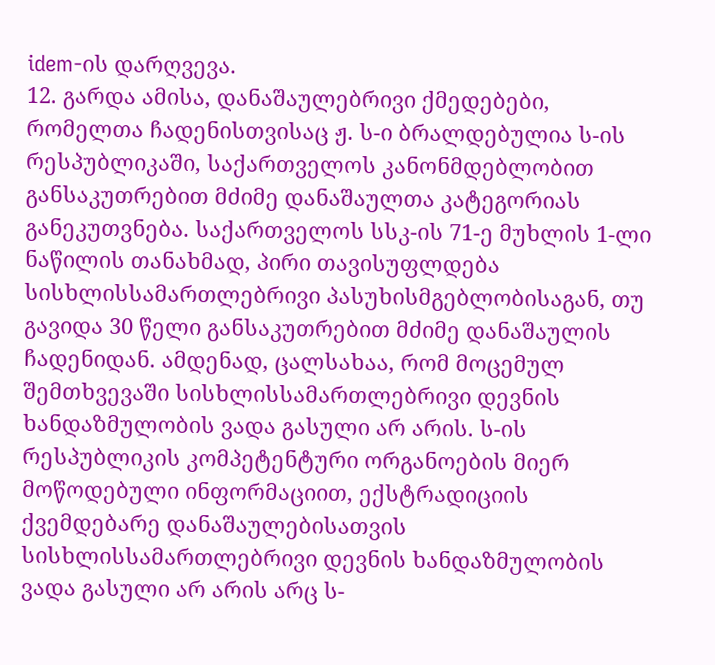idem-ის დარღვევა.
12. გარდა ამისა, დანაშაულებრივი ქმედებები, რომელთა ჩადენისთვისაც ჟ. ს-ი ბრალდებულია ს-ის რესპუბლიკაში, საქართველოს კანონმდებლობით განსაკუთრებით მძიმე დანაშაულთა კატეგორიას განეკუთვნება. საქართველოს სსკ-ის 71-ე მუხლის 1-ლი ნაწილის თანახმად, პირი თავისუფლდება სისხლისსამართლებრივი პასუხისმგებლობისაგან, თუ გავიდა 30 წელი განსაკუთრებით მძიმე დანაშაულის ჩადენიდან. ამდენად, ცალსახაა, რომ მოცემულ შემთხვევაში სისხლისსამართლებრივი დევნის ხანდაზმულობის ვადა გასული არ არის. ს-ის რესპუბლიკის კომპეტენტური ორგანოების მიერ მოწოდებული ინფორმაციით, ექსტრადიციის ქვემდებარე დანაშაულებისათვის სისხლისსამართლებრივი დევნის ხანდაზმულობის ვადა გასული არ არის არც ს-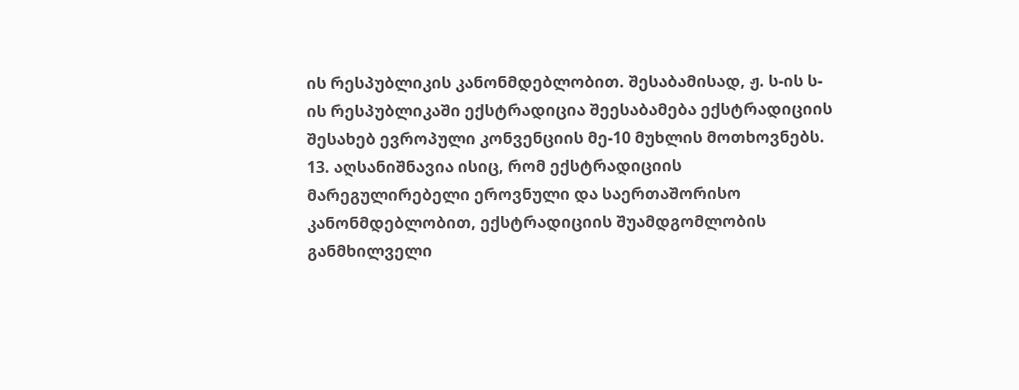ის რესპუბლიკის კანონმდებლობით. შესაბამისად, ჟ. ს-ის ს-ის რესპუბლიკაში ექსტრადიცია შეესაბამება ექსტრადიციის შესახებ ევროპული კონვენციის მე-10 მუხლის მოთხოვნებს.
13. აღსანიშნავია ისიც, რომ ექსტრადიციის მარეგულირებელი ეროვნული და საერთაშორისო კანონმდებლობით, ექსტრადიციის შუამდგომლობის განმხილველი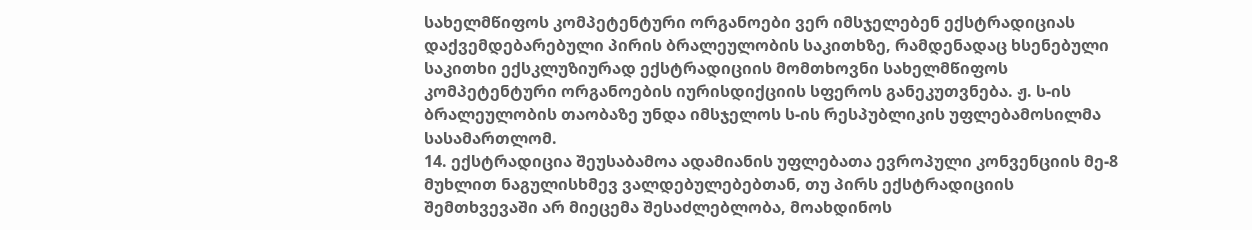სახელმწიფოს კომპეტენტური ორგანოები ვერ იმსჯელებენ ექსტრადიციას დაქვემდებარებული პირის ბრალეულობის საკითხზე, რამდენადაც ხსენებული საკითხი ექსკლუზიურად ექსტრადიციის მომთხოვნი სახელმწიფოს კომპეტენტური ორგანოების იურისდიქციის სფეროს განეკუთვნება. ჟ. ს-ის ბრალეულობის თაობაზე უნდა იმსჯელოს ს-ის რესპუბლიკის უფლებამოსილმა სასამართლომ.
14. ექსტრადიცია შეუსაბამოა ადამიანის უფლებათა ევროპული კონვენციის მე-8 მუხლით ნაგულისხმევ ვალდებულებებთან, თუ პირს ექსტრადიციის შემთხვევაში არ მიეცემა შესაძლებლობა, მოახდინოს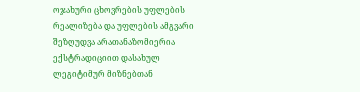ოჯახური ცხოვრების უფლების რეალიზება და უფლების ამგვარი შეზღუდვა არათანაზომიერია ექსტრადიციით დასახულ ლეგიტიმურ მიზნებთან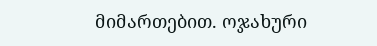მიმართებით. ოჯახური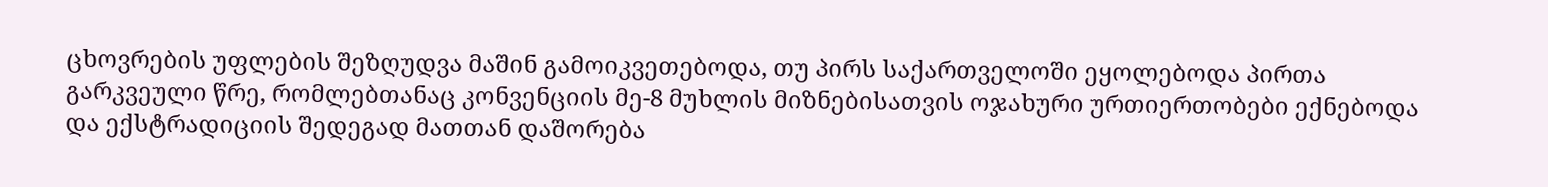ცხოვრების უფლების შეზღუდვა მაშინ გამოიკვეთებოდა, თუ პირს საქართველოში ეყოლებოდა პირთა გარკვეული წრე, რომლებთანაც კონვენციის მე-8 მუხლის მიზნებისათვის ოჯახური ურთიერთობები ექნებოდა და ექსტრადიციის შედეგად მათთან დაშორება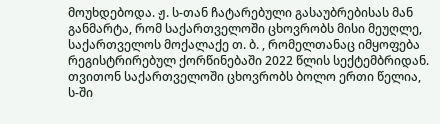მოუხდებოდა. ჟ. ს-თან ჩატარებული გასაუბრებისას მან განმარტა, რომ საქართველოში ცხოვრობს მისი მეუღლე, საქართველოს მოქალაქე თ. ბ. , რომელთანაც იმყოფება რეგისტრირებულ ქორწინებაში 2022 წლის სექტემბრიდან. თვითონ საქართველოში ცხოვრობს ბოლო ერთი წელია, ს-ში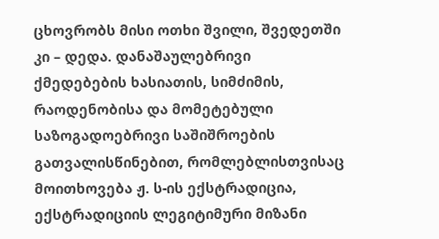ცხოვრობს მისი ოთხი შვილი, შვედეთში კი – დედა. დანაშაულებრივი ქმედებების ხასიათის, სიმძიმის, რაოდენობისა და მომეტებული საზოგადოებრივი საშიშროების გათვალისწინებით, რომლებლისთვისაც მოითხოვება ჟ. ს-ის ექსტრადიცია, ექსტრადიციის ლეგიტიმური მიზანი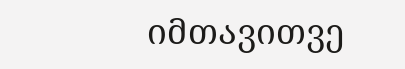იმთავითვე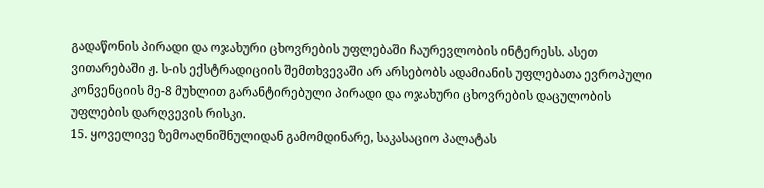გადაწონის პირადი და ოჯახური ცხოვრების უფლებაში ჩაურევლობის ინტერესს. ასეთ ვითარებაში ჟ. ს-ის ექსტრადიციის შემთხვევაში არ არსებობს ადამიანის უფლებათა ევროპული კონვენციის მე-8 მუხლით გარანტირებული პირადი და ოჯახური ცხოვრების დაცულობის უფლების დარღვევის რისკი.
15. ყოველივე ზემოაღნიშნულიდან გამომდინარე, საკასაციო პალატას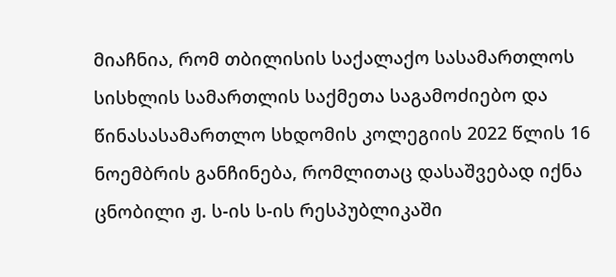მიაჩნია, რომ თბილისის საქალაქო სასამართლოს სისხლის სამართლის საქმეთა საგამოძიებო და წინასასამართლო სხდომის კოლეგიის 2022 წლის 16 ნოემბრის განჩინება, რომლითაც დასაშვებად იქნა ცნობილი ჟ. ს-ის ს-ის რესპუბლიკაში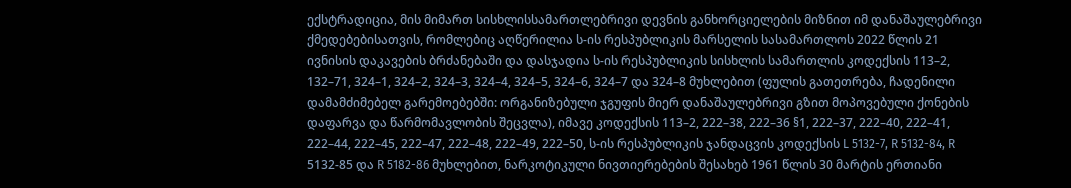ექსტრადიცია, მის მიმართ სისხლისსამართლებრივი დევნის განხორციელების მიზნით იმ დანაშაულებრივი ქმედებებისათვის, რომლებიც აღწერილია ს-ის რესპუბლიკის მარსელის სასამართლოს 2022 წლის 21 ივნისის დაკავების ბრძანებაში და დასჯადია ს-ის რესპუბლიკის სისხლის სამართლის კოდექსის 113–2, 132–71, 324–1, 324–2, 324–3, 324–4, 324–5, 324–6, 324–7 და 324–8 მუხლებით (ფულის გათეთრება, ჩადენილი დამამძიმებელ გარემოებებში: ორგანიზებული ჯგუფის მიერ დანაშაულებრივი გზით მოპოვებული ქონების დაფარვა და წარმომავლობის შეცვლა), იმავე კოდექსის 113–2, 222–38, 222–36 §1, 222–37, 222–40, 222–41, 222–44, 222–45, 222–47, 222–48, 222–49, 222–50, ს-ის რესპუბლიკის ჯანდაცვის კოდექსის L 5132-7, R 5132-84, R 5132-85 და R 5182-86 მუხლებით, ნარკოტიკული ნივთიერებების შესახებ 1961 წლის 30 მარტის ერთიანი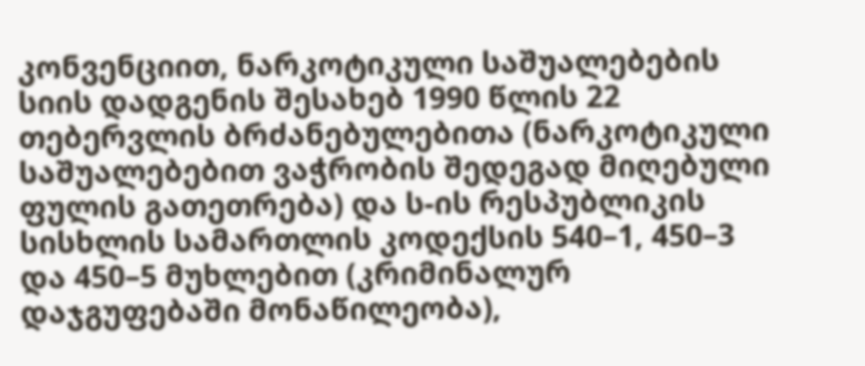კონვენციით, ნარკოტიკული საშუალებების სიის დადგენის შესახებ 1990 წლის 22 თებერვლის ბრძანებულებითა (ნარკოტიკული საშუალებებით ვაჭრობის შედეგად მიღებული ფულის გათეთრება) და ს-ის რესპუბლიკის სისხლის სამართლის კოდექსის 540–1, 450–3 და 450–5 მუხლებით (კრიმინალურ დაჯგუფებაში მონაწილეობა),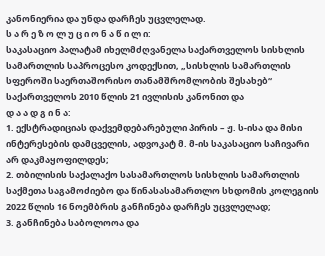კანონიერია და უნდა დარჩეს უცვლელად.
ს ა რ ე ზ ო ლ უ ც ი ო ნ ა წ ი ლ ი:
საკასაციო პალატამ იხელმძღვანელა საქართველოს სისხლის სამართლის საპროცესო კოდექსით, „სისხლის სამართლის სფეროში საერთაშორისო თანამშრომლობის შესახებ“ საქართველოს 2010 წლის 21 ივლისის კანონით და
დ ა ა დ გ ი ნ ა:
1. ექსტრადიციას დაქვემდებარებული პირის – ჟ. ს-ისა და მისი ინტერესების დამცველის, ადვოკატ მ. მ-ის საკასაციო საჩივარი არ დაკმაყოფილდეს;
2. თბილისის საქალაქო სასამართლოს სისხლის სამართლის საქმეთა საგამოძიებო და წინასასამართლო სხდომის კოლეგიის 2022 წლის 16 ნოემბრის განჩინება დარჩეს უცვლელად;
3. განჩინება საბოლოოა და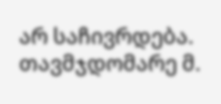არ საჩივრდება.
თავმჯდომარე მ.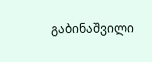გაბინაშვილი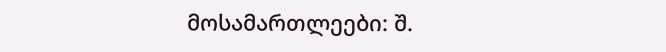მოსამართლეები: შ.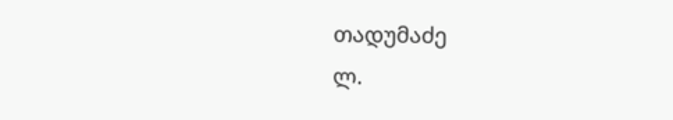თადუმაძე
ლ.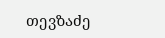თევზაძე